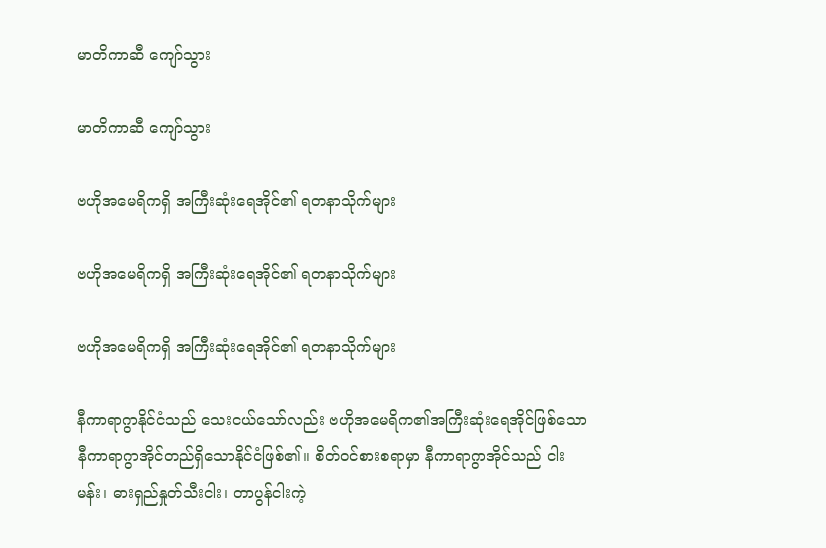မာတိကာဆီ ကျော်သွား

မာတိကာဆီ ကျော်သွား

ဗဟိုအမေရိကရှိ အကြီးဆုံးရေအိုင်၏ ရတနာသိုက်များ

ဗဟိုအမေရိကရှိ အကြီးဆုံးရေအိုင်၏ ရတနာသိုက်များ

ဗဟိုအမေရိကရှိ အကြီးဆုံးရေအိုင်၏ ရတနာသိုက်များ

နီကာရာဂွာနိုင်ငံသည် သေးငယ်သော်လည်း ဗဟိုအမေရိက၏အကြီးဆုံးရေအိုင်ဖြစ်သော နီကာရာဂွာအိုင်တည်ရှိသောနိုင်ငံဖြစ်၏။ စိတ်ဝင်စားစရာမှာ နီကာရာဂွာအိုင်သည် ငါးမန်း၊ ဓားရှည်နှုတ်သီးငါး၊ တာပွန်ငါးကဲ့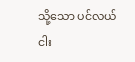သို့သော ပင်လယ်ငါး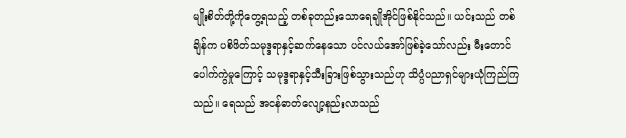မျိုးစိတ်တို့ကိုတွေ့ရသည့် တစ်ခုတည်းသောရေချိုအိုင်ဖြစ်နိုင်သည်။ ယင်းသည် တစ်ချိန်က ပစိဖိတ်သမုဒ္ဒရာနှင့်ဆက်နေသော ပင်လယ်အော်ဖြစ်ခဲ့သော်လည်း မီးတောင်ပေါက်ကွဲမှုကြောင့် သမုဒ္ဒရာနှင့်သီးခြားဖြစ်သွားသည်ဟု သိပ္ပံပညာရှင်များယုံကြည်ကြသည်။ ရေသည် အငန်ဓာတ်လျော့နည်းလာသည်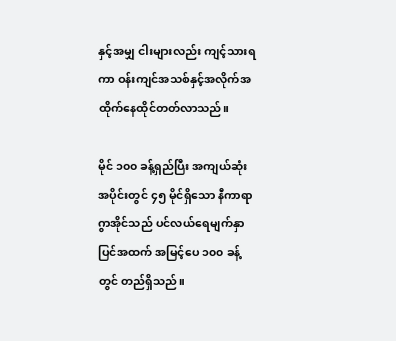နှင့်အမျှ ငါးများလည်း ကျင့်သားရကာ ဝန်းကျင်အသစ်နှင့်အလိုက်အထိုက်နေထိုင်တတ်လာသည်။

မိုင် ၁၀၀ ခန့်ရှည်ပြီး အကျယ်ဆုံးအပိုင်းတွင် ၄၅ မိုင်ရှိသော နီကာရာဂွာအိုင်သည် ပင်လယ်ရေမျက်နှာပြင်အထက် အမြင့်ပေ ၁၀၀ ခန့်တွင် တည်ရှိသည်။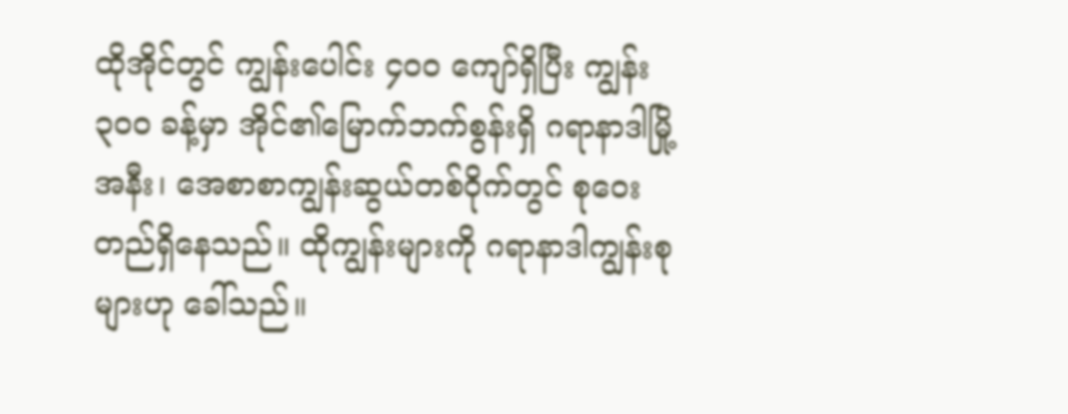ထိုအိုင်တွင် ကျွန်းပေါင်း ၄၀၀ ကျော်ရှိပြီး ကျွန်း ၃၀၀ ခန့်မှာ အိုင်၏မြောက်ဘက်စွန်းရှိ ဂရာနာဒါမြို့အနီး၊ အေစာစာကျွန်းဆွယ်တစ်ဝိုက်တွင် စုဝေးတည်ရှိနေသည်။ ထိုကျွန်းများကို ဂရာနာဒါကျွန်းစုများဟု ခေါ်သည်။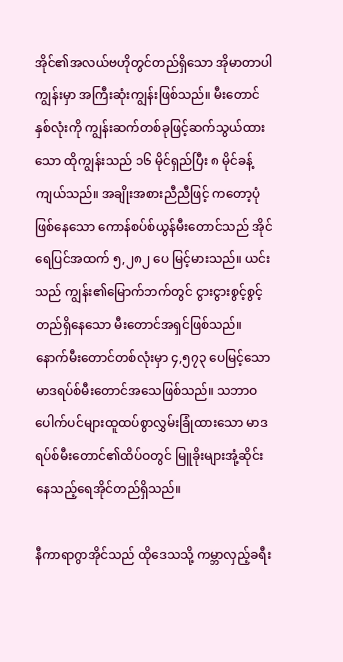အိုင်၏အလယ်ဗဟိုတွင်တည်ရှိသော အိုမာတာပါကျွန်းမှာ အကြီးဆုံးကျွန်းဖြစ်သည်။ မီးတောင်နှစ်လုံးကို ကျွန်းဆက်တစ်ခုဖြင့်ဆက်သွယ်ထားသော ထိုကျွန်းသည် ၁၆ မိုင်ရှည်ပြီး ၈ မိုင်ခန့်ကျယ်သည်။ အချိုးအစားညီညီဖြင့် ကတော့ပုံဖြစ်နေသော ကောန်စပ်စ်ယွန်မီးတောင်သည် အိုင်ရေပြင်အထက် ၅,၂၈၂ ပေ မြင့်မားသည်။ ယင်းသည် ကျွန်း၏မြောက်ဘက်တွင် ငွားငွားစွင့်စွင့်တည်ရှိနေသော မီးတောင်အရှင်ဖြစ်သည်။ နောက်မီးတောင်တစ်လုံးမှာ ၄,၅၇၃ ပေမြင့်သော မာဒရပ်စ်မီးတောင်အသေဖြစ်သည်။ သဘာဝပေါက်ပင်များထူထပ်စွာလွှမ်းခြုံထားသော မာဒရပ်စ်မီးတောင်၏ထိပ်ဝတွင် မြူခိုးများအုံ့ဆိုင်းနေသည့်ရေအိုင်တည်ရှိသည်။

နီကာရာဂွာအိုင်သည် ထိုဒေသသို့ ကမ္ဘာလှည့်ခရီး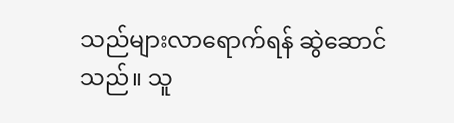သည်များလာရောက်ရန် ဆွဲဆောင်သည်။ သူ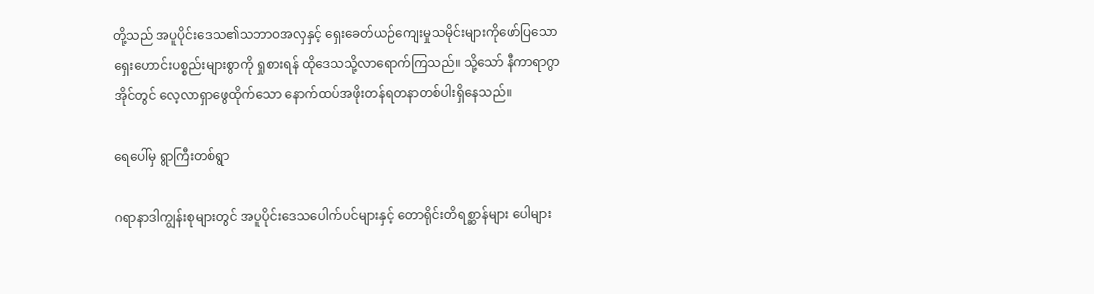တို့သည် အပူပိုင်းဒေသ၏သဘာဝအလှနှင့် ရှေးခေတ်ယဉ်ကျေးမှုသမိုင်းများကိုဖော်ပြသော ရှေးဟောင်းပစ္စည်းများစွာကို ရှုစားရန် ထိုဒေသသို့လာရောက်ကြသည်။ သို့သော် နီကာရာဂွာအိုင်တွင် လေ့လာရှာဖွေထိုက်သော နောက်ထပ်အဖိုးတန်ရတနာတစ်ပါးရှိနေသည်။

ရေပေါ်မှ ရွာကြီးတစ်ရွာ

ဂရာနာဒါကျွန်းစုများတွင် အပူပိုင်းဒေသပေါက်ပင်များနှင့် တောရိုင်းတိရစ္ဆာန်များ ပေါများ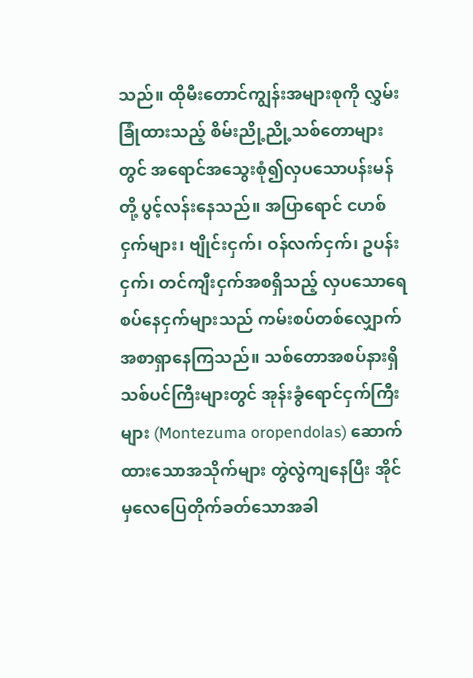သည်။ ထိုမီးတောင်ကျွန်းအများစုကို လွှမ်းခြုံထားသည့် စိမ်းညို့ညို့သစ်တောများတွင် အရောင်အသွေးစုံ၍လှပသောပန်းမန်တို့ ပွင့်လန်းနေသည်။ အပြာရောင် ငဟစ်ငှက်များ၊ ဗျိုင်းငှက်၊ ဝန်လက်ငှက်၊ ဥပန်းငှက်၊ တင်ကျီးငှက်အစရှိသည့် လှပသောရေစပ်နေငှက်များသည် ကမ်းစပ်တစ်လျှောက် အစာရှာနေကြသည်။ သစ်တောအစပ်နားရှိ သစ်ပင်ကြီးများတွင် အုန်းခွံရောင်ငှက်ကြီးများ (Montezuma oropendolas) ဆောက်ထားသောအသိုက်များ တွဲလွဲကျနေပြီး အိုင်မှလေပြေတိုက်ခတ်သောအခါ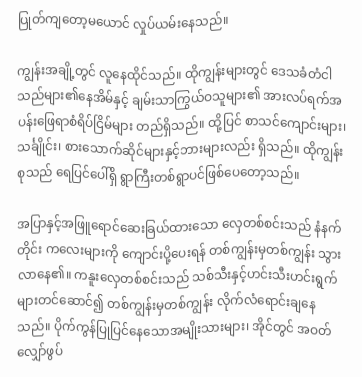ပြုတ်ကျတော့မယောင် လှုပ်ယမ်းနေသည်။

ကျွန်းအချို့တွင် လူနေထိုင်သည်။ ထိုကျွန်းများတွင် ဒေသခံတံငါသည်များ၏နေအိမ်နှင့် ချမ်းသာကြွယ်ဝသူများ၏ အားလပ်ရက်အပန်းဖြေရာစံရိပ်ငြိမ်များ တည်ရှိသည်။ ထို့ပြင် စာသင်ကျောင်းများ၊ သင်္ချိုင်း၊ စားသောက်ဆိုင်များနှင့်ဘားများလည်း ရှိသည်။ ထိုကျွန်းစုသည် ရေပြင်ပေါ်ရှိ ရွာကြီးတစ်ရွာပင်ဖြစ်ပေတော့သည်။

အပြာနှင့်အဖြူရောင်ဆေးခြယ်ထားသော လှေတစ်စင်းသည် နံနက်တိုင်း ကလေးများကို ကျောင်းပို့ပေးရန် တစ်ကျွန်းမှတစ်ကျွန်း သွားလာနေ၏။ ကနူးလှေတစ်စင်းသည် သစ်သီးနှင့်ဟင်းသီးဟင်းရွက်များတင်ဆောင်၍ တစ်ကျွန်းမှတစ်ကျွန်း လိုက်လံရောင်းချနေသည်။ ပိုက်ကွန်ပြုပြင်နေသောအမျိုးသားများ၊ အိုင်တွင် အဝတ်လျှော်ဖွပ်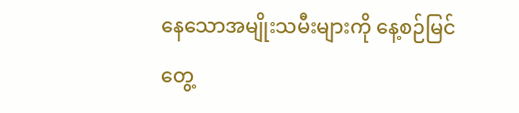နေသောအမျိုးသမီးများကို နေ့စဉ်မြင်တွေ့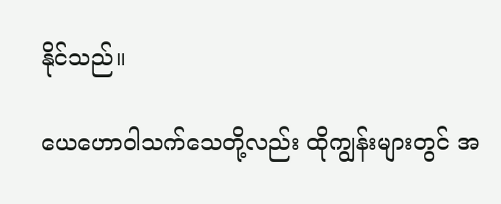နိုင်သည်။

ယေဟောဝါသက်သေတို့လည်း ထိုကျွန်းများတွင် အ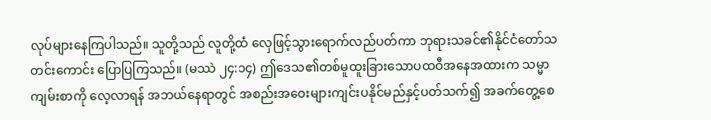လုပ်များနေကြပါသည်။ သူတို့သည် လူတို့ထံ လှေဖြင့်သွားရောက်လည်ပတ်ကာ ဘုရားသခင်၏နိုင်ငံတော်သတင်းကောင်း ပြောပြကြသည်။ (မဿဲ ၂၄:၁၄) ဤဒေသ၏တစ်မူထူးခြားသောပထဝီအနေအထားက သမ္မာကျမ်းစာကို လေ့လာရန် အဘယ်နေရာတွင် အစည်းအဝေးများကျင်းပနိုင်မည်နှင့်ပတ်သက်၍ အခက်တွေ့စေ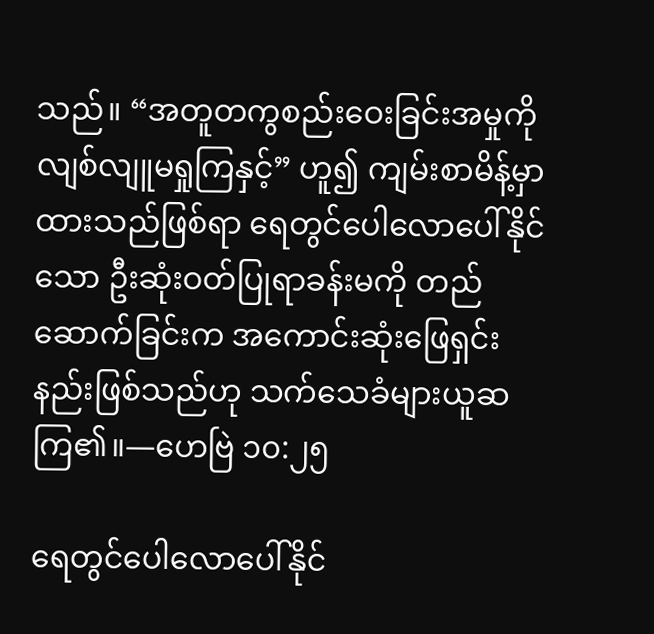သည်။ “အတူတကွစည်းဝေးခြင်းအမှုကို လျစ်လျူမရှုကြနှင့်” ဟူ၍ ကျမ်းစာမိန့်မှာထားသည်ဖြစ်ရာ ရေတွင်ပေါလောပေါ်နိုင်သော ဦးဆုံးဝတ်ပြုရာခန်းမကို တည်ဆောက်ခြင်းက အကောင်းဆုံးဖြေရှင်းနည်းဖြစ်သည်ဟု သက်သေခံများယူဆကြ၏။—ဟေဗြဲ ၁၀:၂၅

ရေတွင်ပေါလောပေါ်နိုင်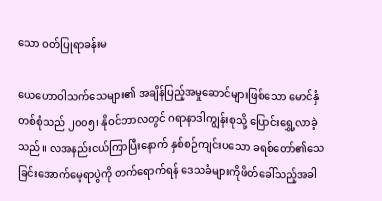သော ဝတ်ပြုရာခန်းမ

ယေဟောဝါသက်သေများ၏ အချိန်ပြည့်အမှုဆောင်များဖြစ်သော မောင်နှံတစ်စုံသည် ၂၀၀၅၊ နိုဝင်ဘာလတွင် ဂရာနာဒါကျွန်းစုသို့ ပြောင်းရွှေ့လာခဲ့သည်။ လအနည်းငယ်ကြာပြီးနောက် နှစ်စဉ်ကျင်းပသော ခရစ်တော်၏သေခြင်းအောက်မေ့ရာပွဲကို တက်ရောက်ရန် ဒေသခံများကိုဖိတ်ခေါ်သည့်အခါ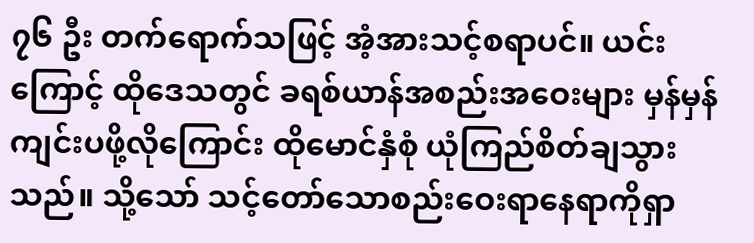၇၆ ဦး တက်ရောက်သဖြင့် အံ့အားသင့်စရာပင်။ ယင်းကြောင့် ထိုဒေသတွင် ခရစ်ယာန်အစည်းအဝေးများ မှန်မှန်ကျင်းပဖို့လိုကြောင်း ထိုမောင်နှံစုံ ယုံကြည်စိတ်ချသွားသည်။ သို့သော် သင့်တော်သောစည်းဝေးရာနေရာကိုရှာ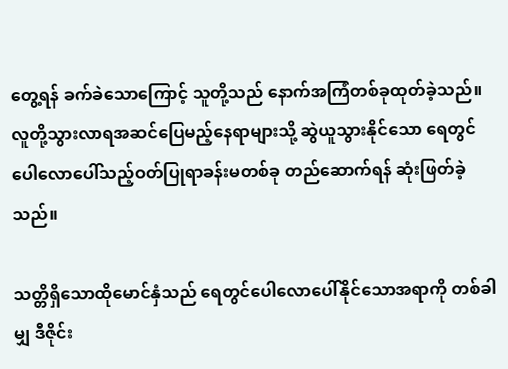တွေ့ရန် ခက်ခဲသောကြောင့် သူတို့သည် နောက်အကြံတစ်ခုထုတ်ခဲ့သည်။ လူတို့သွားလာရအဆင်ပြေမည့်နေရာများသို့ ဆွဲယူသွားနိုင်သော ရေတွင်ပေါလောပေါ်သည့်ဝတ်ပြုရာခန်းမတစ်ခု တည်ဆောက်ရန် ဆုံးဖြတ်ခဲ့သည်။

သတ္တိရှိသောထိုမောင်နှံသည် ရေတွင်ပေါလောပေါ်နိုင်သောအရာကို တစ်ခါမျှ ဒီဇိုင်း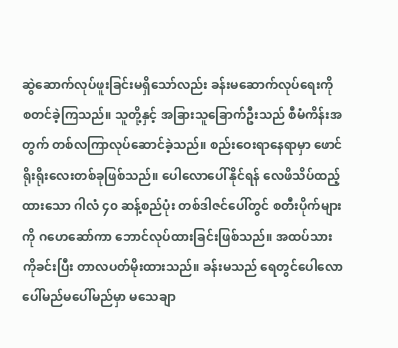ဆွဲဆောက်လုပ်ဖူးခြင်းမရှိသော်လည်း ခန်းမဆောက်လုပ်ရေးကို စတင်ခဲ့ကြသည်။ သူတို့နှင့် အခြားသူခြောက်ဦးသည် စီမံကိန်းအတွက် တစ်လကြာလုပ်ဆောင်ခဲ့သည်။ စည်းဝေးရာနေရာမှာ ဖောင်ရိုးရိုးလေးတစ်ခုဖြစ်သည်။ ပေါလောပေါ်နိုင်ရန် လေဖိသိပ်ထည့်ထားသော ဂါလံ ၄၀ ဆန့်စည်ပုံး တစ်ဒါဇင်ပေါ်တွင် စတီးပိုက်များကို ဂဟေဆော်ကာ ဘောင်လုပ်ထားခြင်းဖြစ်သည်။ အထပ်သားကိုခင်းပြီး တာလပတ်မိုးထားသည်။ ခန်းမသည် ရေတွင်ပေါလောပေါ်မည်မပေါ်မည်မှာ မသေချာ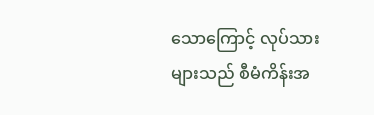သောကြောင့် လုပ်သားများသည် စီမံကိန်းအ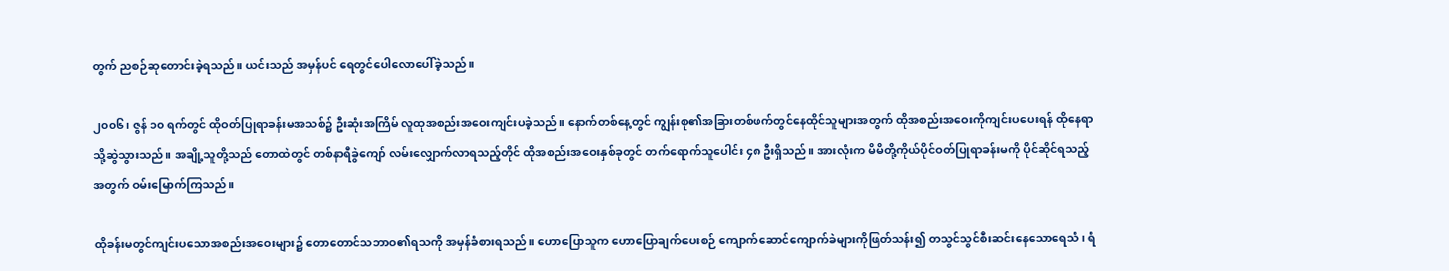တွက် ညစဉ်ဆုတောင်းခဲ့ရသည်။ ယင်းသည် အမှန်ပင် ရေတွင်ပေါလောပေါ်ခဲ့သည်။

၂၀၀၆၊ ဇွန် ၁၀ ရက်တွင် ထိုဝတ်ပြုရာခန်းမအသစ်၌ ဦးဆုံးအကြိမ် လူထုအစည်းအဝေးကျင်းပခဲ့သည်။ နောက်တစ်နေ့တွင် ကျွန်းစု၏အခြားတစ်ဖက်တွင်နေထိုင်သူများအတွက် ထိုအစည်းအဝေးကိုကျင်းပပေးရန် ထိုနေရာသို့ဆွဲသွားသည်။ အချို့သူတို့သည် တောထဲတွင် တစ်နာရီခွဲကျော် လမ်းလျှောက်လာရသည့်တိုင် ထိုအစည်းအဝေးနှစ်ခုတွင် တက်ရောက်သူပေါင်း ၄၈ ဦးရှိသည်။ အားလုံးက မိမိတို့ကိုယ်ပိုင်ဝတ်ပြုရာခန်းမကို ပိုင်ဆိုင်ရသည့်အတွက် ဝမ်းမြောက်ကြသည်။

ထိုခန်းမတွင်ကျင်းပသောအစည်းအဝေးများ၌ တောတောင်သဘာဝ၏ရသကို အမှန်ခံစားရသည်။ ဟောပြောသူက ဟောပြောချက်ပေးစဉ် ကျောက်ဆောင်ကျောက်ခဲများကိုဖြတ်သန်း၍ တသွင်သွင်စီးဆင်းနေသောရေသံ၊ ရံ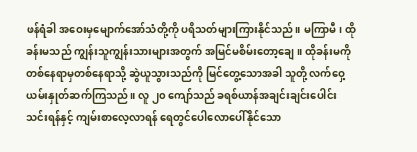ဖန်ရံခါ အဝေးမှမျောက်အော်သံတို့ကို ပရိသတ်များကြားနိုင်သည်။ မကြာမီ၊ ထိုခန်းမသည် ကျွန်းသူကျွန်းသားများအတွက် အမြင်မစိမ်းတော့ချေ။ ထိုခန်းမကို တစ်နေရာမှတစ်နေရာသို့ ဆွဲယူသွားသည်ကို မြင်တွေ့သောအခါ သူတို့ လက်ဝှေ့ယမ်းနှုတ်ဆက်ကြသည်။ လူ ၂၀ ကျော်သည် ခရစ်ယာန်အချင်းချင်းပေါင်းသင်းရန်နှင့် ကျမ်းစာလေ့လာရန် ရေတွင်ပေါလောပေါ်နိုင်သော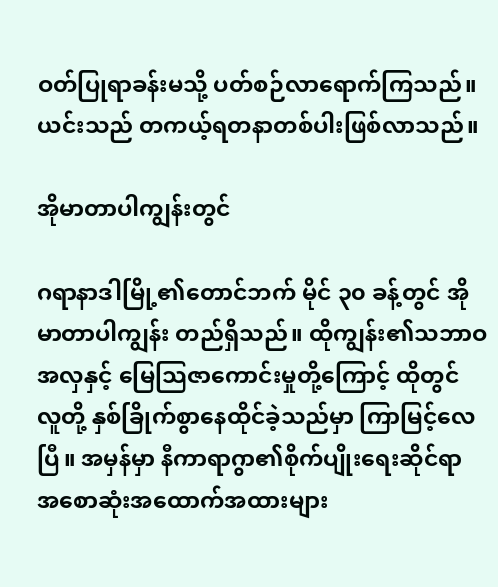ဝတ်ပြုရာခန်းမသို့ ပတ်စဉ်လာရောက်ကြသည်။ ယင်းသည် တကယ့်ရတနာတစ်ပါးဖြစ်လာသည်။

အိုမာတာပါကျွန်းတွင်

ဂရာနာဒါမြို့၏တောင်ဘက် မိုင် ၃၀ ခန့်တွင် အိုမာတာပါကျွန်း တည်ရှိသည်။ ထိုကျွန်း၏သဘာဝအလှနှင့် မြေသြဇာကောင်းမှုတို့ကြောင့် ထိုတွင် လူတို့ နှစ်ခြိုက်စွာနေထိုင်ခဲ့သည်မှာ ကြာမြင့်လေပြီ။ အမှန်မှာ နီကာရာဂွာ၏စိုက်ပျိုးရေးဆိုင်ရာ အစောဆုံးအထောက်အထားများ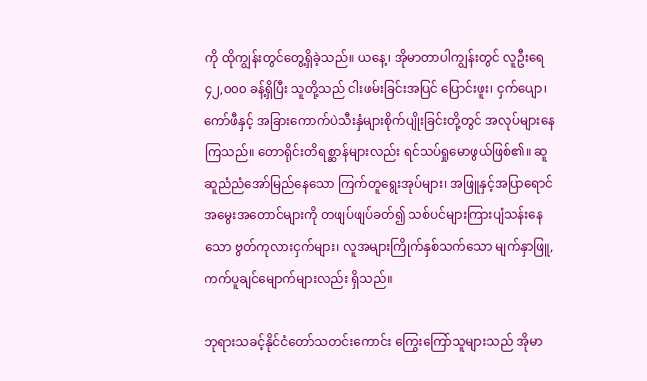ကို ထိုကျွန်းတွင်တွေ့ရှိခဲ့သည်။ ယနေ့၊ အိုမာတာပါကျွန်းတွင် လူဦးရေ ၄၂,၀၀၀ ခန့်ရှိပြီး သူတို့သည် ငါးဖမ်းခြင်းအပြင် ပြောင်းဖူး၊ ငှက်ပျော၊ ကော်ဖီနှင့် အခြားကောက်ပဲသီးနှံများစိုက်ပျိုးခြင်းတို့တွင် အလုပ်များနေကြသည်။ တောရိုင်းတိရစ္ဆာန်များလည်း ရင်သပ်ရှုမောဖွယ်ဖြစ်၏။ ဆူဆူညံညံအော်မြည်နေသော ကြက်တူရွေးအုပ်များ၊ အဖြူနှင့်အပြာရောင်အမွေးအတောင်များကို တဖျပ်ဖျပ်ခတ်၍ သစ်ပင်များကြားပျံသန်းနေသော ဗွတ်ကုလားငှက်များ၊ လူအများကြိုက်နှစ်သက်သော မျက်နှာဖြူ,ကက်ပူချင်မျောက်များလည်း ရှိသည်။

ဘုရားသခင့်နိုင်ငံတော်သတင်းကောင်း ကြွေးကြော်သူများသည် အိုမာ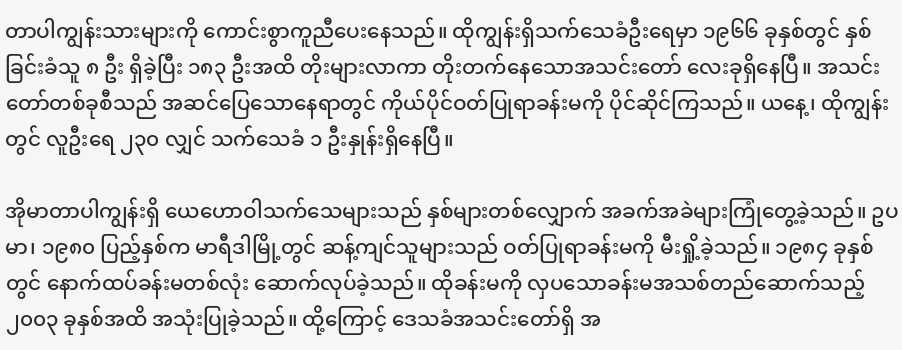တာပါကျွန်းသားများကို ကောင်းစွာကူညီပေးနေသည်။ ထိုကျွန်းရှိသက်သေခံဦးရေမှာ ၁၉၆၆ ခုနှစ်တွင် နှစ်ခြင်းခံသူ ၈ ဦး ရှိခဲ့ပြီး ၁၈၃ ဦးအထိ တိုးများလာကာ တိုးတက်နေသောအသင်းတော် လေးခုရှိနေပြီ။ အသင်းတော်တစ်ခုစီသည် အဆင်ပြေသောနေရာတွင် ကိုယ်ပိုင်ဝတ်ပြုရာခန်းမကို ပိုင်ဆိုင်ကြသည်။ ယနေ့၊ ထိုကျွန်းတွင် လူဦးရေ ၂၃၀ လျှင် သက်သေခံ ၁ ဦးနှုန်းရှိနေပြီ။

အိုမာတာပါကျွန်းရှိ ယေဟောဝါသက်သေများသည် နှစ်များတစ်လျှောက် အခက်အခဲများကြုံတွေ့ခဲ့သည်။ ဥပမာ၊ ၁၉၈၀ ပြည့်နှစ်က မာရီဒါမြို့တွင် ဆန့်ကျင်သူများသည် ဝတ်ပြုရာခန်းမကို မီးရှို့ခဲ့သည်။ ၁၉၈၄ ခုနှစ်တွင် နောက်ထပ်ခန်းမတစ်လုံး ဆောက်လုပ်ခဲ့သည်။ ထိုခန်းမကို လှပသောခန်းမအသစ်တည်ဆောက်သည့် ၂၀၀၃ ခုနှစ်အထိ အသုံးပြုခဲ့သည်။ ထို့ကြောင့် ဒေသခံအသင်းတော်ရှိ အ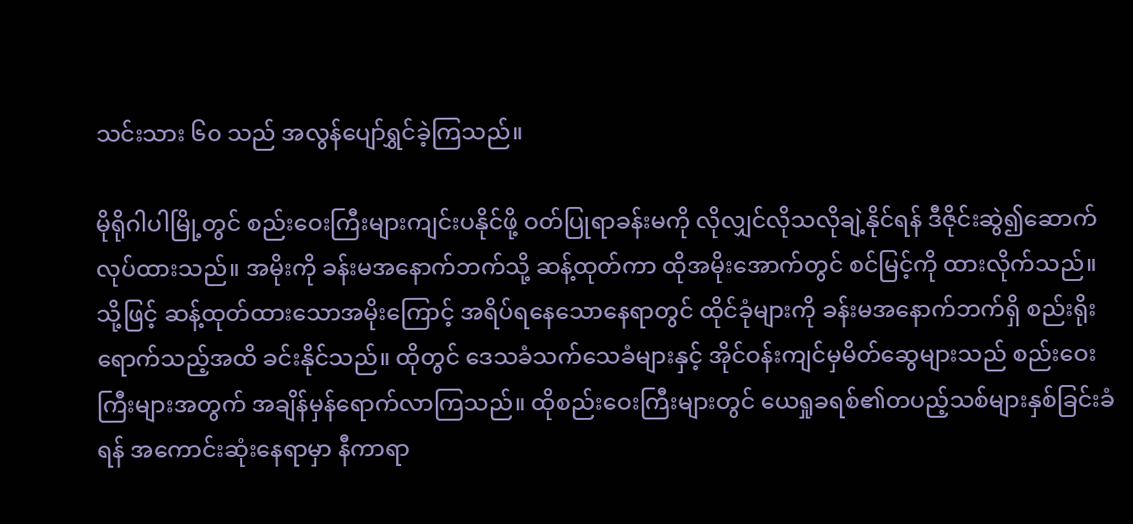သင်းသား ၆၀ သည် အလွန်ပျော်ရွှင်ခဲ့ကြသည်။

မိုရိုဂါပါမြို့တွင် စည်းဝေးကြီးများကျင်းပနိုင်ဖို့ ဝတ်ပြုရာခန်းမကို လိုလျှင်လိုသလိုချဲ့နိုင်ရန် ဒီဇိုင်းဆွဲ၍ဆောက်လုပ်ထားသည်။ အမိုးကို ခန်းမအနောက်ဘက်သို့ ဆန့်ထုတ်ကာ ထိုအမိုးအောက်တွင် စင်မြင့်ကို ထားလိုက်သည်။ သို့ဖြင့် ဆန့်ထုတ်ထားသောအမိုးကြောင့် အရိပ်ရနေသောနေရာတွင် ထိုင်ခုံများကို ခန်းမအနောက်ဘက်ရှိ စည်းရိုးရောက်သည့်အထိ ခင်းနိုင်သည်။ ထိုတွင် ဒေသခံသက်သေခံများနှင့် အိုင်ဝန်းကျင်မှမိတ်ဆွေများသည် စည်းဝေးကြီးများအတွက် အချိန်မှန်ရောက်လာကြသည်။ ထိုစည်းဝေးကြီးများတွင် ယေရှုခရစ်၏တပည့်သစ်များနှစ်ခြင်းခံရန် အကောင်းဆုံးနေရာမှာ နီကာရာ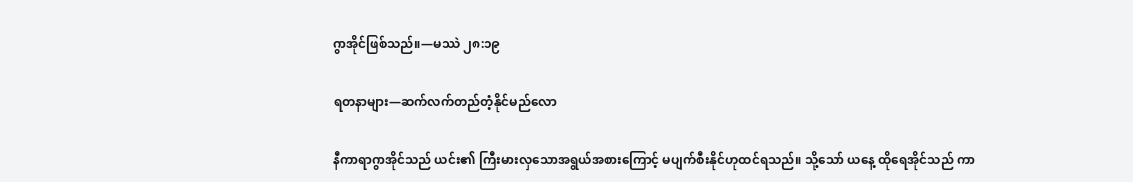ဂွာအိုင်ဖြစ်သည်။—မဿဲ ၂၈:၁၉

ရတနာများ—ဆက်လက်တည်တံ့နိုင်မည်လော

နီကာရာဂွာအိုင်သည် ယင်း၏ ကြီးမားလှသောအရွယ်အစားကြောင့် မပျက်စီးနိုင်ဟုထင်ရသည်။ သို့သော် ယနေ့ ထိုရေအိုင်သည် ကာ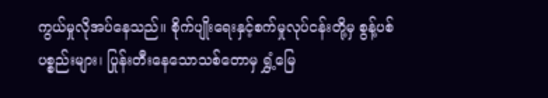ကွယ်မှုလိုအပ်နေသည်။ စိုက်ပျိုးရေးနှင့်စက်မှုလုပ်ငန်းတို့မှ စွန့်ပစ်ပစ္စည်းများ၊ ပြုန်းတီးနေသောသစ်တောမှ ရွှံ့မြေ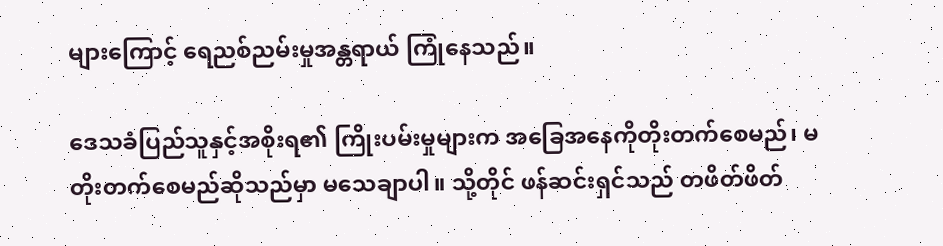များကြောင့် ရေညစ်ညမ်းမှုအန္တရာယ် ကြုံနေသည်။

ဒေသခံပြည်သူနှင့်အစိုးရ၏ ကြိုးပမ်းမှုများက အခြေအနေကိုတိုးတက်စေမည်၊ မတိုးတက်စေမည်ဆိုသည်မှာ မသေချာပါ။ သို့တိုင် ဖန်ဆင်းရှင်သည် တဖိတ်ဖိတ်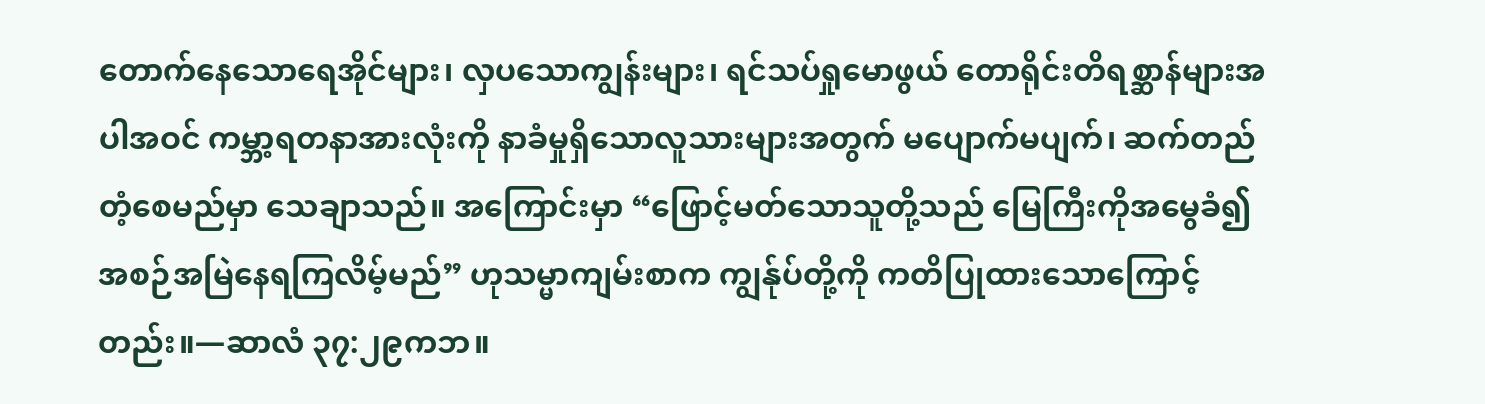တောက်နေသောရေအိုင်များ၊ လှပသောကျွန်းများ၊ ရင်သပ်ရှုမောဖွယ် တောရိုင်းတိရစ္ဆာန်များအပါအဝင် ကမ္ဘာ့ရတနာအားလုံးကို နာခံမှုရှိသောလူသားများအတွက် မပျောက်မပျက်၊ ဆက်တည်တံ့စေမည်မှာ သေချာသည်။ အကြောင်းမှာ “ဖြောင့်မတ်သောသူတို့သည် မြေကြီးကိုအမွေခံ၍ အစဉ်အမြဲနေရကြလိမ့်မည်” ဟုသမ္မာကျမ်းစာက ကျွန်ုပ်တို့ကို ကတိပြုထားသောကြောင့်တည်း။—ဆာလံ ၃၇:၂၉ကဘ။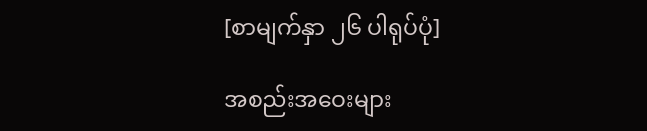[စာမျက်နှာ ၂၆ ပါရုပ်ပုံ]

အစည်းအဝေးများ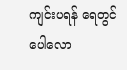ကျင်းပရန် ရေတွင် ပေါလော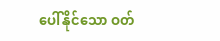ပေါ်နိုင်သော ဝတ်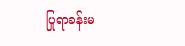ပြုရာခန်းမ